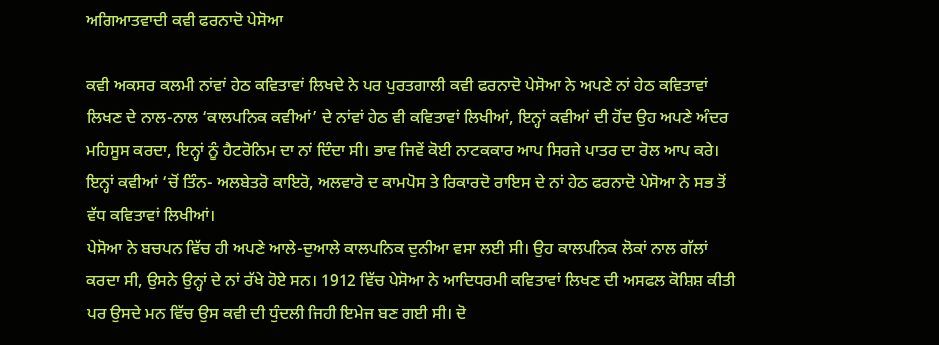ਅਗਿਆਤਵਾਦੀ ਕਵੀ ਫਰਨਾਦੋ ਪੇਸੋਆ

ਕਵੀ ਅਕਸਰ ਕਲਮੀ ਨਾਂਵਾਂ ਹੇਠ ਕਵਿਤਾਵਾਂ ਲਿਖਦੇ ਨੇ ਪਰ ਪੁਰਤਗਾਲੀ ਕਵੀ ਫਰਨਾਦੋ ਪੇਸੋਆ ਨੇ ਅਪਣੇ ਨਾਂ ਹੇਠ ਕਵਿਤਾਵਾਂ ਲਿਖਣ ਦੇ ਨਾਲ-ਨਾਲ ‘ਕਾਲਪਨਿਕ ਕਵੀਆਂ’ ਦੇ ਨਾਂਵਾਂ ਹੇਠ ਵੀ ਕਵਿਤਾਵਾਂ ਲਿਖੀਆਂ, ਇਨ੍ਹਾਂ ਕਵੀਆਂ ਦੀ ਹੋਂਦ ਉਹ ਅਪਣੇ ਅੰਦਰ ਮਹਿਸੂਸ ਕਰਦਾ, ਇਨ੍ਹਾਂ ਨੂੰ ਹੈਟਰੋਨਿਮ ਦਾ ਨਾਂ ਦਿੰਦਾ ਸੀ। ਭਾਵ ਜਿਵੇਂ ਕੋਈ ਨਾਟਕਕਾਰ ਆਪ ਸਿਰਜੇ ਪਾਤਰ ਦਾ ਰੋਲ ਆਪ ਕਰੇ। ਇਨ੍ਹਾਂ ਕਵੀਆਂ ‘ਚੋਂ ਤਿੰਨ- ਅਲਬੇਤਰੋ ਕਾਇਰੋ, ਅਲਵਾਰੋ ਦ ਕਾਮਪੋਸ ਤੇ ਰਿਕਾਰਦੋ ਰਾਇਸ ਦੇ ਨਾਂ ਹੇਠ ਫਰਨਾਦੋ ਪੇਸੋਆ ਨੇ ਸਭ ਤੋਂ ਵੱਧ ਕਵਿਤਾਵਾਂ ਲਿਖੀਆਂ।
ਪੇਸੋਆ ਨੇ ਬਚਪਨ ਵਿੱਚ ਹੀ ਅਪਣੇ ਆਲੇ-ਦੁਆਲੇ ਕਾਲਪਨਿਕ ਦੁਨੀਆ ਵਸਾ ਲਈ ਸੀ। ਉਹ ਕਾਲਪਨਿਕ ਲੋਕਾਂ ਨਾਲ ਗੱਲਾਂ ਕਰਦਾ ਸੀ, ਉਸਨੇ ਉਨ੍ਹਾਂ ਦੇ ਨਾਂ ਰੱਖੇ ਹੋਏ ਸਨ। 1912 ਵਿੱਚ ਪੇਸੋਆ ਨੇ ਆਦਿਧਰਮੀ ਕਵਿਤਾਵਾਂ ਲਿਖਣ ਦੀ ਅਸਫਲ ਕੋਸ਼ਿਸ਼ ਕੀਤੀ ਪਰ ਉਸਦੇ ਮਨ ਵਿੱਚ ਉਸ ਕਵੀ ਦੀ ਧੁੰਦਲੀ ਜਿਹੀ ਇਮੇਜ ਬਣ ਗਈ ਸੀ। ਦੋ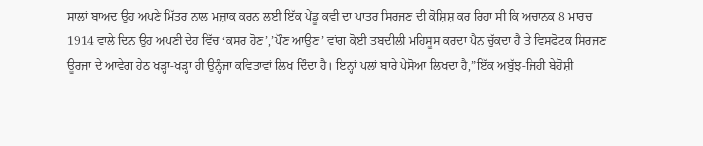ਸਾਲਾਂ ਬਾਅਦ ਉਹ ਅਪਣੇ ਮਿੱਤਰ ਨਾਲ ਮਜ਼ਾਕ ਕਰਨ ਲਈ ਇੱਕ ਪੇਂਡੂ ਕਵੀ ਦਾ ਪਾਤਰ ਸਿਰਜਣ ਦੀ ਕੋਸ਼ਿਸ਼ ਕਰ ਰਿਹਾ ਸੀ ਕਿ ਅਚਾਨਕ 8 ਮਾਰਚ 1914 ਵਾਲੇ ਦਿਨ ਉਹ ਅਪਣੀ ਦੇਹ ਵਿੱਚ ‘ਕਸਰ ਹੋਣ’,’ਪੌਣ ਆਉਣ’ ਵਾਂਗ ਕੋਈ ਤਬਦੀਲੀ ਮਹਿਸੂਸ ਕਰਦਾ ਪੈਨ ਚੁੱਕਦਾ ਹੈ ਤੇ ਵਿਸਫੋਟਕ ਸਿਰਜਣ ਊਰਜਾ ਦੇ ਆਵੇਗ ਹੇਠ ਖੜ੍ਹਾ-ਖੜ੍ਹਾ ਹੀ ਉਨ੍ਹੰਜਾ ਕਵਿਤਾਵਾਂ ਲਿਖ ਦਿੰਦਾ ਹੈ। ਇਨ੍ਹਾਂ ਪਲਾਂ ਬਾਰੇ ਪੇਸੋਆ ਲਿਖਦਾ ਹੈ,”ਇੱਕ ਅਬੁੱਝ-ਜਿਹੀ ਬੇਹੋਸ਼ੀ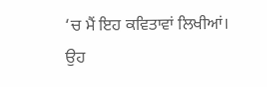‘ਚ ਮੈਂ ਇਹ ਕਵਿਤਾਵਾਂ ਲਿਖੀਆਂ। ਉਹ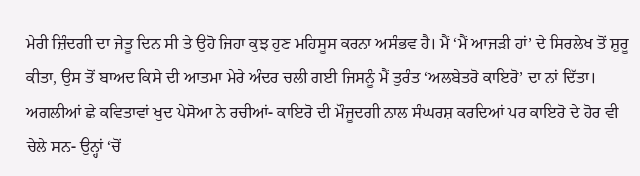ਮੇਰੀ ਜ਼ਿੰਦਗੀ ਦਾ ਜੇਤੂ ਦਿਨ ਸੀ ਤੇ ਉਹੋ ਜਿਹਾ ਕੁਝ ਹੁਣ ਮਹਿਸੂਸ ਕਰਨਾ ਅਸੰਭਵ ਹੈ। ਮੈਂ ‘ਮੈਂ ਆਜੜੀ ਹਾਂ’ ਦੇ ਸਿਰਲੇਖ ਤੋਂ ਸ਼ੁਰੂ ਕੀਤਾ, ਉਸ ਤੋਂ ਬਾਅਦ ਕਿਸੇ ਦੀ ਆਤਮਾ ਮੇਰੇ ਅੰਦਰ ਚਲੀ ਗਈ ਜਿਸਨੂੰ ਮੈਂ ਤੁਰੰਤ ‘ਅਲਬੇਤਰੋ ਕਾਇਰੋ’ ਦਾ ਨਾਂ ਦਿੱਤਾ। ਅਗਲੀਆਂ ਛੇ ਕਵਿਤਾਵਾਂ ਖੁਦ ਪੇਸੋਆ ਨੇ ਰਚੀਆਂ- ਕਾਇਰੋ ਦੀ ਮੌਜੂਦਗੀ ਨਾਲ ਸੰਘਰਸ਼ ਕਰਦਿਆਂ ਪਰ ਕਾਇਰੋ ਦੇ ਹੋਰ ਵੀ ਚੇਲੇ ਸਨ- ਉਨ੍ਹਾਂ ‘ਚੋਂ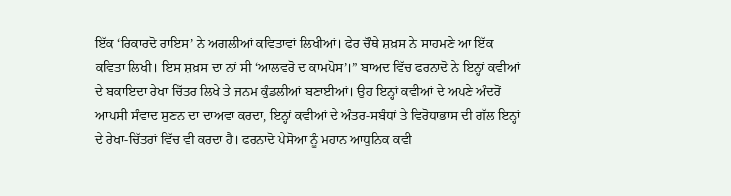ਇੱਕ ‘ਰਿਕਾਰਦੋ ਰਾਇਸ’ ਨੇ ਅਗਲੀਆਂ ਕਵਿਤਾਵਾਂ ਲਿਖੀਆਂ। ਫੇਰ ਚੌਥੇ ਸ਼ਖ਼ਸ ਨੇ ਸਾਹਮਣੇ ਆ ਇੱਕ ਕਵਿਤਾ ਲਿਖੀ। ਇਸ ਸ਼ਖ਼ਸ ਦਾ ਨਾਂ ਸੀ ‘ਆਲਵਰੋ ਦ ਕਾਮਪੋਸ’।” ਬਾਅਦ ਵਿੱਚ ਫਰਨਾਦੋ ਨੇ ਇਨ੍ਹਾਂ ਕਵੀਆਂ ਦੇ ਬਕਾਇਦਾ ਰੇਖਾ ਚਿੱਤਰ ਲਿਖੇ ਤੇ ਜਨਮ ਕੁੰਡਲੀਆਂ ਬਣਾਈਆਂ। ਉਹ ਇਨ੍ਹਾਂ ਕਵੀਆਂ ਦੇ ਅਪਣੇ ਅੰਦਰੋਂ ਆਪਸੀ ਸੰਵਾਦ ਸੁਣਨ ਦਾ ਦਾਅਵਾ ਕਰਦਾ, ਇਨ੍ਹਾਂ ਕਵੀਆਂ ਦੇ ਅੰਤਰ-ਸਬੰਧਾਂ ਤੇ ਵਿਰੋਧਾਭਾਸ ਦੀ ਗੱਲ ਇਨ੍ਹਾਂ ਦੇ ਰੇਖਾ-ਚਿੱਤਰਾਂ ਵਿੱਚ ਵੀ ਕਰਦਾ ਹੈ। ਫਰਨਾਦੋ ਪੇਸੋਆ ਨੂੰ ਮਹਾਨ ਆਧੁਨਿਕ ਕਵੀ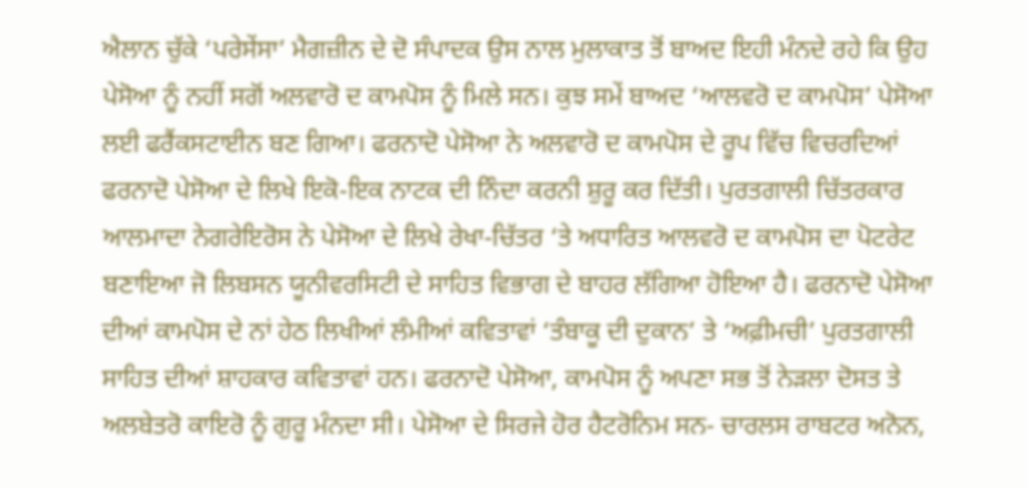ਐਲਾਨ ਚੁੱਕੇ ‘ਪਰੇਸੇਂਸਾ’ ਮੈਗਜ਼ੀਨ ਦੇ ਦੋ ਸੰਪਾਦਕ ਉਸ ਨਾਲ ਮੁਲਾਕਾਤ ਤੋਂ ਬਾਅਦ ਇਹੀ ਮੰਨਦੇ ਰਹੇ ਕਿ ਉਹ ਪੇਸੋਆ ਨੂੰ ਨਹੀਂ ਸਗੋਂ ਅਲਵਾਰੋ ਦ ਕਾਮਪੋਸ ਨੂੰ ਮਿਲੇ ਸਨ। ਕੁਝ ਸਮੇਂ ਬਾਅਦ ‘ਆਲਵਰੋ ਦ ਕਾਮਪੋਸ’ ਪੇਸੋਆ ਲਈ ਫਰੈਂਕਸਟਾਈਨ ਬਣ ਗਿਆ। ਫਰਨਾਦੋ ਪੇਸੋਆ ਨੇ ਅਲਵਾਰੋ ਦ ਕਾਮਪੋਸ ਦੇ ਰੂਪ ਵਿੱਚ ਵਿਚਰਦਿਆਂ ਫਰਨਾਦੋ ਪੇਸੋਆ ਦੇ ਲਿਖੇ ਇਕੋ-ਇਕ ਨਾਟਕ ਦੀ ਨਿੰਦਾ ਕਰਨੀ ਸ਼ੁਰੂ ਕਰ ਦਿੱਤੀ। ਪੁਰਤਗਾਲੀ ਚਿੱਤਰਕਾਰ ਆਲਮਾਦਾ ਨੇਗਰੇਇਰੋਸ ਨੇ ਪੇਸੋਆ ਦੇ ਲਿਖੇ ਰੇਖਾ-ਚਿੱਤਰ ‘ਤੇ ਅਧਾਰਿਤ ਆਲਵਰੋ ਦ ਕਾਮਪੋਸ ਦਾ ਪੋਟਰੇਟ ਬਣਾਇਆ ਜੋ ਲਿਬਸਨ ਯੂਨੀਵਰਸਿਟੀ ਦੇ ਸਾਹਿਤ ਵਿਭਾਗ ਦੇ ਬਾਹਰ ਲੱਗਿਆ ਹੋਇਆ ਹੈ। ਫਰਨਾਦੋ ਪੇਸੋਆ ਦੀਆਂ ਕਾਮਪੋਸ ਦੇ ਨਾਂ ਹੇਠ ਲਿਖੀਆਂ ਲੰਮੀਆਂ ਕਵਿਤਾਵਾਂ ‘ਤੰਬਾਕੂ ਦੀ ਦੁਕਾਨ’ ਤੇ ‘ਅਫ਼ੀਮਚੀ’ ਪੁਰਤਗਾਲੀ ਸਾਹਿਤ ਦੀਆਂ ਸ਼ਾਹਕਾਰ ਕਵਿਤਾਵਾਂ ਹਨ। ਫਰਨਾਦੋ ਪੇਸੋਆ, ਕਾਮਪੋਸ ਨੂੰ ਅਪਣਾ ਸਭ ਤੋਂ ਨੇੜਲਾ ਦੋਸਤ ਤੇ ਅਲਬੇਤਰੋ ਕਾਇਰੋ ਨੂੰ ਗੁਰੂ ਮੰਨਦਾ ਸੀ। ਪੇਸੋਆ ਦੇ ਸਿਰਜੇ ਹੋਰ ਹੈਟਰੋਨਿਮ ਸਨ- ਚਾਰਲਸ ਰਾਬਟਰ ਅਨੋਨ,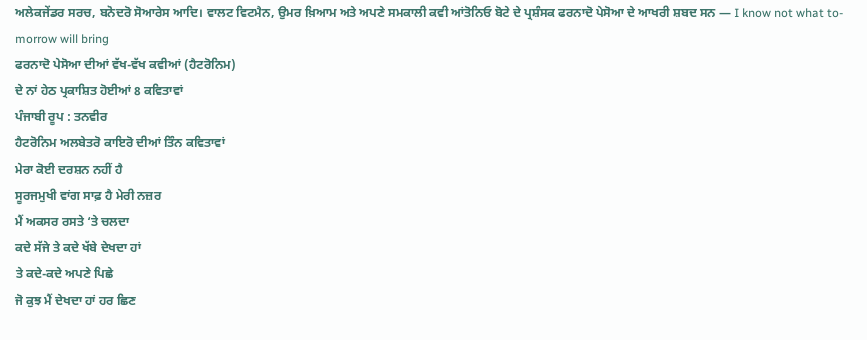ਅਲੇਕਜੇਂਡਰ ਸਰਚ, ਬਨੋਦਰੋ ਸੋਆਰੇਸ ਆਦਿ। ਵਾਲਟ ਵਿਟਮੈਨ, ਉਮਰ ਖ਼ਿਆਮ ਅਤੇ ਅਪਣੇ ਸਮਕਾਲੀ ਕਵੀ ਆਂਤੋਨਿਓ ਬੋਟੇ ਦੇ ਪ੍ਰਸ਼ੰਸਕ ਫਰਨਾਦੋ ਪੇਸੋਆ ਦੇ ਆਖਰੀ ਸ਼ਬਦ ਸਨ — I know not what to-morrow will bring
ਫਰਨਾਦੋ ਪੇਸੋਆ ਦੀਆਂ ਵੱਖ-ਵੱਖ ਕਵੀਆਂ (ਹੈਟਰੋਨਿਮ)
ਦੇ ਨਾਂ ਹੇਠ ਪ੍ਰਕਾਸ਼ਿਤ ਹੋਈਆਂ 8 ਕਵਿਤਾਵਾਂ
ਪੰਜਾਬੀ ਰੂਪ : ਤਨਵੀਰ
ਹੈਟਰੋਨਿਮ ਅਲਬੇਤਰੋ ਕਾਇਰੋ ਦੀਆਂ ਤਿੰਨ ਕਵਿਤਾਵਾਂ
ਮੇਰਾ ਕੋਈ ਦਰਸ਼ਨ ਨਹੀਂ ਹੈ
ਸੂਰਜਮੁਖੀ ਵਾਂਗ ਸਾਫ਼ ਹੈ ਮੇਰੀ ਨਜ਼ਰ
ਮੈਂ ਅਕਸਰ ਰਸਤੇ ‘ਤੇ ਚਲਦਾ
ਕਦੇ ਸੱਜੇ ਤੇ ਕਦੇ ਖੱਬੇ ਦੇਖਦਾ ਹਾਂ
ਤੇ ਕਦੇ-ਕਦੇ ਅਪਣੇ ਪਿਛੇ
ਜੋ ਕੁਝ ਮੈਂ ਦੇਖਦਾ ਹਾਂ ਹਰ ਛਿਣ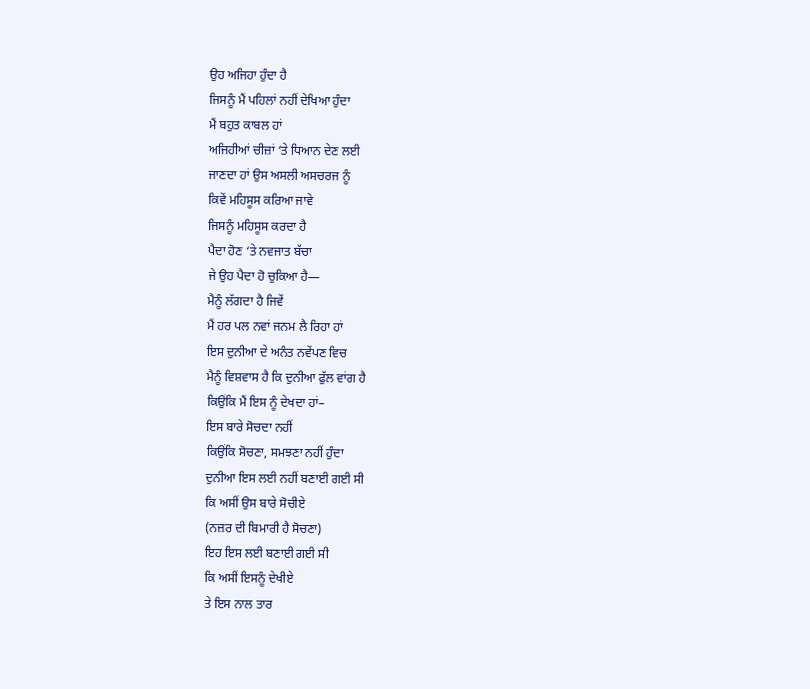ਉਹ ਅਜਿਹਾ ਹੁੰਦਾ ਹੈ
ਜਿਸਨੂੰ ਮੈਂ ਪਹਿਲਾਂ ਨਹੀਂ ਦੇਖਿਆ ਹੁੰਦਾ
ਮੈਂ ਬਹੁਤ ਕਾਬਲ ਹਾਂ
ਅਜਿਹੀਆਂ ਚੀਜ਼ਾਂ ‘ਤੇ ਧਿਆਨ ਦੇਣ ਲਈ
ਜਾਣਦਾ ਹਾਂ ਉਸ ਅਸਲੀ ਅਸਚਰਜ ਨੂੰ
ਕਿਵੇਂ ਮਹਿਸੂਸ ਕਰਿਆ ਜਾਵੇ
ਜਿਸਨੂੰ ਮਹਿਸੂਸ ਕਰਦਾ ਹੈ
ਪੈਦਾ ਹੋਣ ‘ਤੇ ਨਵਜਾਤ ਬੱਚਾ
ਜੇ ਉਹ ਪੈਦਾ ਹੋ ਚੁਕਿਆ ਹੈ—
ਮੈਨੂੰ ਲੱਗਦਾ ਹੈ ਜਿਵੇਂ
ਮੈਂ ਹਰ ਪਲ ਨਵਾਂ ਜਨਮ ਲੈ ਰਿਹਾ ਹਾਂ
ਇਸ ਦੁਨੀਆ ਦੇ ਅਨੰਤ ਨਵੇਂਪਣ ਵਿਚ
ਮੈਨੂੰ ਵਿਸ਼ਵਾਸ ਹੈ ਕਿ ਦੁਨੀਆ ਫੁੱਲ ਵਾਂਗ ਹੈ
ਕਿਉਂਕਿ ਮੈਂ ਇਸ ਨੂੰ ਦੇਖਦਾ ਹਾਂ–
ਇਸ ਬਾਰੇ ਸੋਚਦਾ ਨਹੀਂ
ਕਿਉਂਕਿ ਸੋਚਣਾ, ਸਮਝਣਾ ਨਹੀਂ ਹੁੰਦਾ
ਦੁਨੀਆ ਇਸ ਲਈ ਨਹੀਂ ਬਣਾਈ ਗਈ ਸੀ
ਕਿ ਅਸੀਂ ਉਸ ਬਾਰੇ ਸੋਚੀਏ
(ਨਜ਼ਰ ਦੀ ਬਿਮਾਰੀ ਹੈ ਸੋਚਣਾ)
ਇਹ ਇਸ ਲਈ ਬਣਾਈ ਗਈ ਸੀ
ਕਿ ਅਸੀਂ ਇਸਨੂੰ ਦੇਖੀਏ
ਤੇ ਇਸ ਨਾਲ ਤਾਰ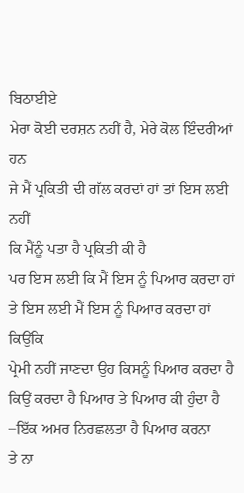ਬਿਠਾਈਏ
ਮੇਰਾ ਕੋਈ ਦਰਸ਼ਨ ਨਹੀਂ ਹੈ, ਮੇਰੇ ਕੋਲ ਇੰਦਰੀਆਂ ਹਨ
ਜੇ ਮੈਂ ਪ੍ਰਕਿਤੀ ਦੀ ਗੱਲ ਕਰਦਾਂ ਹਾਂ ਤਾਂ ਇਸ ਲਈ ਨਹੀਂ
ਕਿ ਮੈਂਨੂੰ ਪਤਾ ਹੈ ਪ੍ਰਕਿਤੀ ਕੀ ਹੈ
ਪਰ ਇਸ ਲਈ ਕਿ ਮੈਂ ਇਸ ਨੂੰ ਪਿਆਰ ਕਰਦਾ ਹਾਂ
ਤੇ ਇਸ ਲਈ ਮੈਂ ਇਸ ਨੂੰ ਪਿਆਰ ਕਰਦਾ ਹਾਂ ਕਿਉਂਕਿ
ਪ੍ਰੇਮੀ ਨਹੀਂ ਜਾਣਦਾ ਉਹ ਕਿਸਨੂੰ ਪਿਆਰ ਕਰਦਾ ਹੈ
ਕਿਉਂ ਕਰਦਾ ਹੈ ਪਿਆਰ ਤੇ ਪਿਆਰ ਕੀ ਹੁੰਦਾ ਹੈ
–ਇੱਕ ਅਮਰ ਨਿਰਛਲਤਾ ਹੈ ਪਿਆਰ ਕਰਨਾ
ਤੇ ਨਾ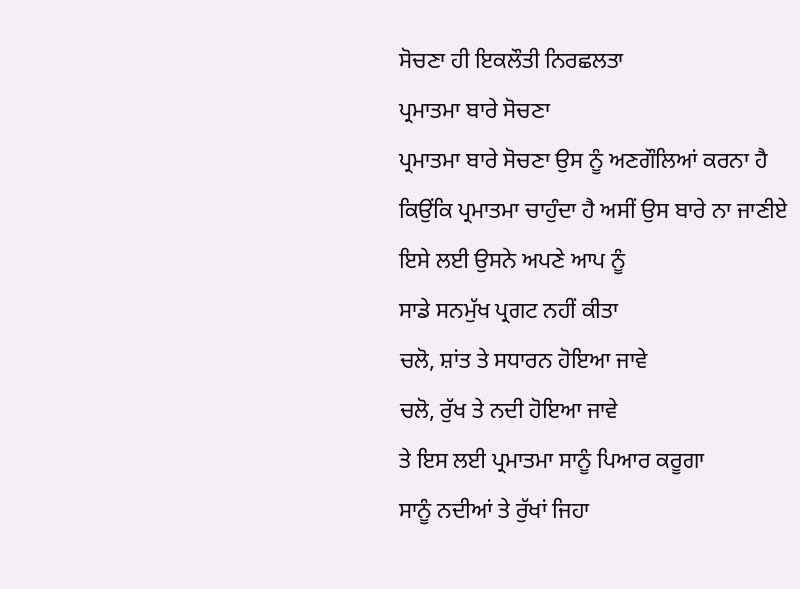ਸੋਚਣਾ ਹੀ ਇਕਲੌਤੀ ਨਿਰਛਲਤਾ
ਪ੍ਰਮਾਤਮਾ ਬਾਰੇ ਸੋਚਣਾ
ਪ੍ਰਮਾਤਮਾ ਬਾਰੇ ਸੋਚਣਾ ਉਸ ਨੂੰ ਅਣਗੌਲਿਆਂ ਕਰਨਾ ਹੈ
ਕਿਉਂਕਿ ਪ੍ਰਮਾਤਮਾ ਚਾਹੁੰਦਾ ਹੈ ਅਸੀਂ ਉਸ ਬਾਰੇ ਨਾ ਜਾਣੀਏ
ਇਸੇ ਲਈ ਉਸਨੇ ਅਪਣੇ ਆਪ ਨੂੰ
ਸਾਡੇ ਸਨਮੁੱਖ ਪ੍ਰਗਟ ਨਹੀਂ ਕੀਤਾ
ਚਲੋ, ਸ਼ਾਂਤ ਤੇ ਸਧਾਰਨ ਹੋਇਆ ਜਾਵੇ
ਚਲੋ, ਰੁੱਖ ਤੇ ਨਦੀ ਹੋਇਆ ਜਾਵੇ
ਤੇ ਇਸ ਲਈ ਪ੍ਰਮਾਤਮਾ ਸਾਨੂੰ ਪਿਆਰ ਕਰੂਗਾ
ਸਾਨੂੰ ਨਦੀਆਂ ਤੇ ਰੁੱਖਾਂ ਜਿਹਾ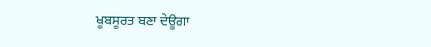ਖੂਬਸੂਰਤ ਬਣਾ ਦੇਊਗਾ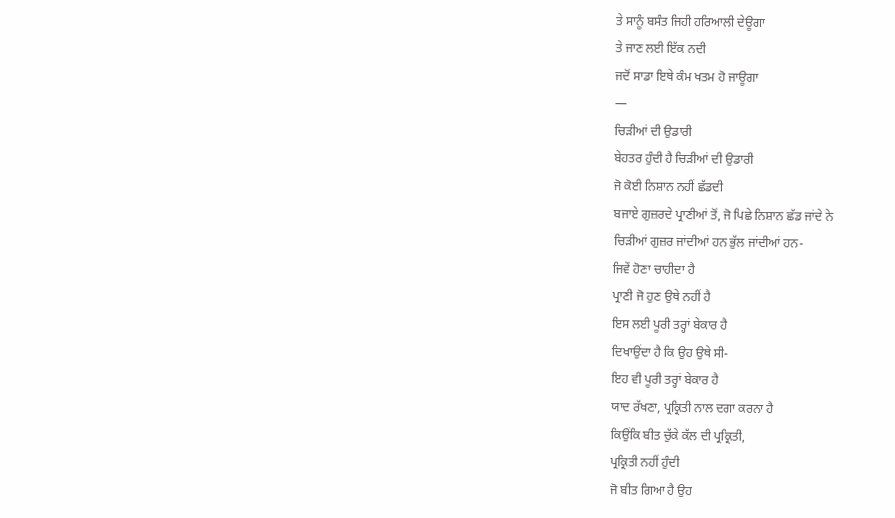ਤੇ ਸਾਨੂੰ ਬਸੰਤ ਜਿਹੀ ਹਰਿਆਲੀ ਦੇਊਗਾ
ਤੇ ਜਾਣ ਲਈ ਇੱਕ ਨਦੀ
ਜਦੋਂ ਸਾਡਾ ਇਥੇ ਕੰਮ ਖਤਮ ਹੋ ਜਾਊਗਾ
—
ਚਿੜੀਆਂ ਦੀ ਉਡਾਰੀ
ਬੇਹਤਰ ਹੁੰਦੀ ਹੈ ਚਿੜੀਆਂ ਦੀ ਉਡਾਰੀ
ਜੋ ਕੋਈ ਨਿਸ਼ਾਨ ਨਹੀਂ ਛੱਡਦੀ
ਬਜਾਏ ਗੁਜ਼ਰਦੇ ਪ੍ਰਾਣੀਆਂ ਤੋਂ, ਜੋ ਪਿਛੇ ਨਿਸ਼ਾਨ ਛੱਡ ਜਾਂਦੇ ਨੇ
ਚਿੜੀਆਂ ਗੁਜ਼ਰ ਜਾਂਦੀਆਂ ਹਨ ਭੁੱਲ ਜਾਂਦੀਆਂ ਹਨ-
ਜਿਵੇਂ ਹੋਣਾ ਚਾਹੀਦਾ ਹੈ
ਪ੍ਰਾਣੀ ਜੋ ਹੁਣ ਉਥੇ ਨਹੀਂ ਹੈ
ਇਸ ਲਈ ਪੂਰੀ ਤਰ੍ਹਾਂ ਬੇਕਾਰ ਹੈ
ਦਿਖਾਉਂਦਾ ਹੈ ਕਿ ਉਹ ਉਥੇ ਸੀ-
ਇਹ ਵੀ ਪੂਰੀ ਤਰ੍ਹਾਂ ਬੇਕਾਰ ਹੈ
ਯਾਦ ਰੱਖਣਾ, ਪ੍ਰਕ੍ਰਿਤੀ ਨਾਲ ਦਗਾ ਕਰਨਾ ਹੈ
ਕਿਉਂਕਿ ਬੀਤ ਚੁੱਕੇ ਕੱਲ ਦੀ ਪ੍ਰਕ੍ਰਿਤੀ,
ਪ੍ਰਕ੍ਰਿਤੀ ਨਹੀਂ ਹੁੰਦੀ
ਜੋ ਬੀਤ ਗਿਆ ਹੈ ਉਹ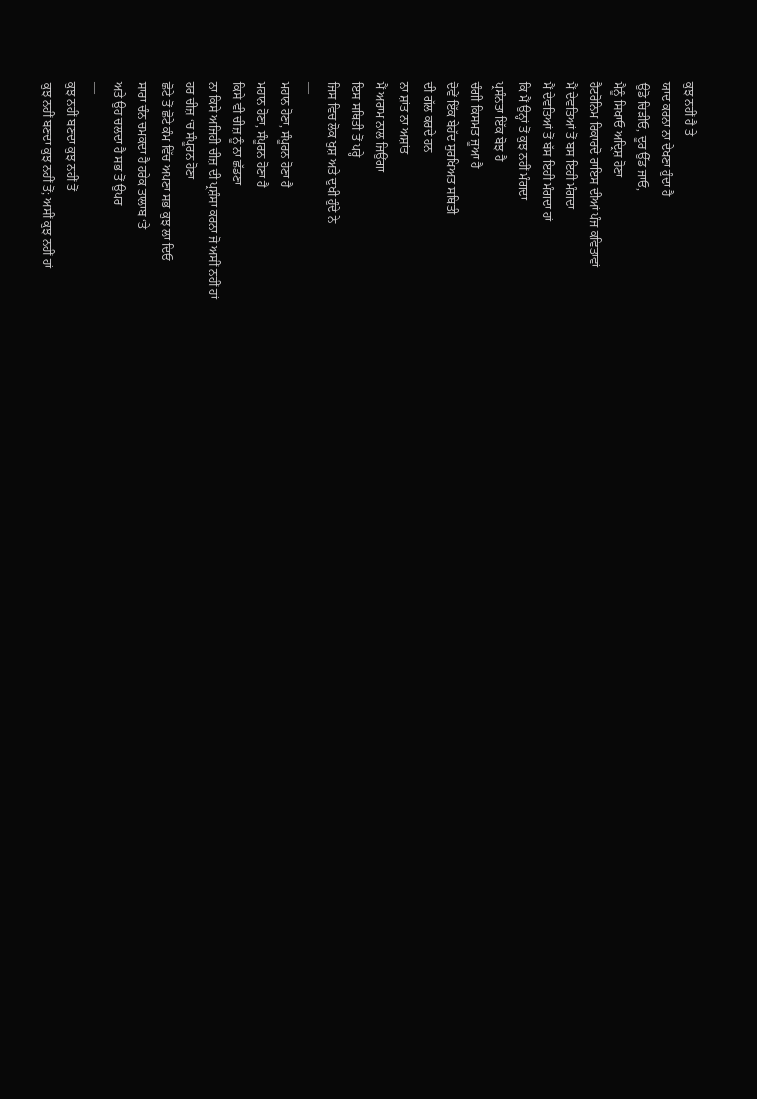ਕੁਝ ਨਹੀਂ ਹੈ ਤੇ
ਯਾਦ ਕਰਨਾ ਨਾ ਦੇਖਣਾ ਹੁੰਦਾ ਹੈ
ਉਡੋ ਚਿੜੀਓ, ਦੂਰ ਉੱਡ ਜਾਓ,
ਮੈਨੂੰ ਸਿਖਾਓ ਅਦ੍ਰਿਸ਼ ਹੋਣਾ
ਹੈਟਰੋਨਿਮ ਰਿਕਾਰਦੋ ਰਾਇਸ ਦੀਆਂ ਪੰਜ ਕਵਿਤਾਵਾਂ
ਮੈਂ ਦੇਵਤਿਆਂ ਤੋਂ ਬਸ ਇਹੀ ਮੰਗਦਾ
ਮੈਂ ਦੇਵਤਿਆਂ ਤੋਂ ਬੱਸ ਇਹੀ ਮੰਗਦਾ ਹਾਂ
ਕਿ ਮੈਂ ਉਨ੍ਹਾਂ ਤੋਂ ਕੁਝ ਨਹੀਂ ਮੰਗਦਾ
ਪ੍ਰਸੰਨਤਾ ਇੱਕ ਬੋਝ ਹੈ
ਚੰਗੀ ਕਿਸਮਤ ਜੂਆ ਹੈ
ਦੋਵੇਂ ਇੱਕ ਬੇਹੱਦ ਸੁਰਖਿਅਤ ਸਥਿਤੀ
ਦੀ ਗੱਲ ਕਰਦੇ ਹਨ
ਨਾ ਸ਼ਾਂਤ ਨਾ ਅਸ਼ਾਂਤ
ਮੈਂ ਅਰਾਮ ਨਾਲ ਜਿਉਂਗਾ
ਇਸ ਸਥਿਤੀ ਤੋਂ ਪਰ੍ਹੇ
ਜਿਸ ਵਿਚ ਲੋਕ ਖੁਸ਼ ਅਤੇ ਦੁਖੀ ਹੁੰਦੇ ਨੇ
—
ਮਹਾਨ ਹੋਣਾ, ਸੰਪੂਰਨ ਹੋਣਾ ਹੈ
ਮਹਾਨ ਹੋਣਾ, ਸੰਪੂਰਨ ਹੋਣਾ ਹੈ
ਕਿਸੇ ਵੀ ਚੀਜ਼ ਨੂੰ ਨਾ ਛੱਡਣਾ
ਨਾ ਕਿਸੇ ਅਜਿਹੀ ਚੀਜ਼ ਦੀ ਪ੍ਰਸ਼ੰਸਾ ਕਰਨਾ ਜੋ ਅਸੀਂ ਨਹੀਂ ਹਾਂ
ਹਰ ਚੀਜ਼ ‘ਚ ਸੰਪੂਰਨ ਹੋਣਾ
ਛੋਟੇ ਤੋਂ ਛੋਟੇ ਕੰਮ ਵਿੱਚ ਅਪਣਾ ਸਭ ਕੁਝ ਲਾ ਦਿਓ
ਸਾਰਾ ਚੰਨ ਚਮਕਦਾ ਹੈ ਹਰੇਕ ਤਾਲਾਬ ‘ਤੇ
ਅਤੇ ਉਹ ਚਲਦਾ ਹੈ ਸਭ ਤੋਂ ਉਪਰ
—
ਕੁਝ ਨਹੀਂ ਬਣਦਾ ਕੁਝ ਨਹੀਂ ਤੋਂ
ਕੁਝ ਨਹੀਂ ਬਣਦਾ ਕੁਝ ਨਹੀਂ ਤੋਂ; ਅਸੀਂ ਕੁਝ ਨਹੀਂ ਹਾਂ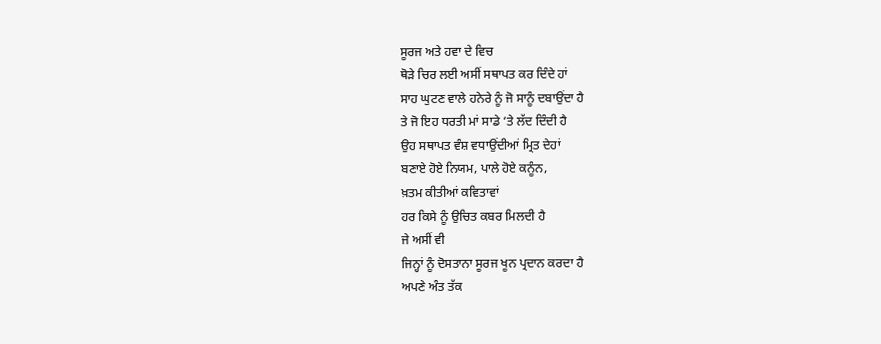ਸੂਰਜ ਅਤੇ ਹਵਾ ਦੇ ਵਿਚ
ਥੋੜੇ ਚਿਰ ਲਈ ਅਸੀਂ ਸਥਾਪਤ ਕਰ ਦਿੰਦੇ ਹਾਂ
ਸਾਹ ਘੁਟਣ ਵਾਲੇ ਹਨੇਰੇ ਨੂੰ ਜੋ ਸਾਨੂੰ ਦਬਾਉਂਦਾ ਹੈ
ਤੇ ਜੋ ਇਹ ਧਰਤੀ ਮਾਂ ਸਾਡੇ ‘ਤੇ ਲੱਦ ਦਿੰਦੀ ਹੈ
ਉਹ ਸਥਾਪਤ ਵੰਸ਼ ਵਧਾਉਂਦੀਆਂ ਮ੍ਰਿਤ ਦੇਹਾਂ
ਬਣਾਏ ਹੋਏ ਨਿਯਮ, ਪਾਲੇ ਹੋਏ ਕਨੂੰਨ,
ਖ਼ਤਮ ਕੀਤੀਆਂ ਕਵਿਤਾਵਾਂ
ਹਰ ਕਿਸੇ ਨੂੰ ਉਚਿਤ ਕਬਰ ਮਿਲਦੀ ਹੈ
ਜੇ ਅਸੀਂ ਵੀ
ਜਿਨ੍ਹਾਂ ਨੂੰ ਦੋਸਤਾਨਾ ਸੂਰਜ ਖੂਨ ਪ੍ਰਦਾਨ ਕਰਦਾ ਹੈ
ਅਪਣੇ ਅੰਤ ਤੱਕ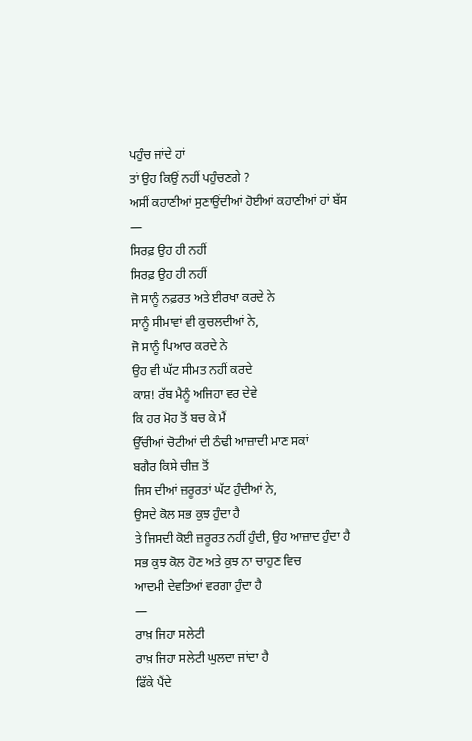ਪਹੁੰਚ ਜਾਂਦੇ ਹਾਂ
ਤਾਂ ਉਹ ਕਿਉਂ ਨਹੀਂ ਪਹੁੰਚਣਗੇ ?
ਅਸੀਂ ਕਹਾਣੀਆਂ ਸੁਣਾਉਂਦੀਆਂ ਹੋਈਆਂ ਕਹਾਣੀਆਂ ਹਾਂ ਬੱਸ
—
ਸਿਰਫ਼ ਉਹ ਹੀ ਨਹੀਂ
ਸਿਰਫ਼ ਉਹ ਹੀ ਨਹੀਂ
ਜੋ ਸਾਨੂੰ ਨਫ਼ਰਤ ਅਤੇ ਈਰਖਾ ਕਰਦੇ ਨੇ
ਸਾਨੂੰ ਸੀਮਾਵਾਂ ਵੀ ਕੁਚਲਦੀਆਂ ਨੇ,
ਜੋ ਸਾਨੂੰ ਪਿਆਰ ਕਰਦੇ ਨੇ
ਉਹ ਵੀ ਘੱਟ ਸੀਮਤ ਨਹੀਂ ਕਰਦੇ
ਕਾਸ਼! ਰੱਬ ਮੈਨੂੰ ਅਜਿਹਾ ਵਰ ਦੇਵੇ
ਕਿ ਹਰ ਮੋਹ ਤੋਂ ਬਚ ਕੇ ਮੈਂ
ਉੱਚੀਆਂ ਚੋਟੀਆਂ ਦੀ ਠੰਢੀ ਆਜ਼ਾਦੀ ਮਾਣ ਸਕਾਂ
ਬਗੈਰ ਕਿਸੇ ਚੀਜ਼ ਤੋਂ
ਜਿਸ ਦੀਆਂ ਜ਼ਰੂਰਤਾਂ ਘੱਟ ਹੁੰਦੀਆਂ ਨੇ,
ਉਸਦੇ ਕੋਲ ਸਭ ਕੁਝ ਹੁੰਦਾ ਹੈ
ਤੇ ਜਿਸਦੀ ਕੋਈ ਜ਼ਰੂਰਤ ਨਹੀਂ ਹੁੰਦੀ, ਉਹ ਆਜ਼ਾਦ ਹੁੰਦਾ ਹੈ
ਸਭ ਕੁਝ ਕੋਲ ਹੋਣ ਅਤੇ ਕੁਝ ਨਾ ਚਾਹੁਣ ਵਿਚ
ਆਦਮੀ ਦੇਵਤਿਆਂ ਵਰਗਾ ਹੁੰਦਾ ਹੈ
—
ਰਾਖ਼ ਜਿਹਾ ਸਲੇਟੀ
ਰਾਖ਼ ਜਿਹਾ ਸਲੇਟੀ ਘੁਲਦਾ ਜਾਂਦਾ ਹੈ
ਫਿੱਕੇ ਪੈਂਦੇ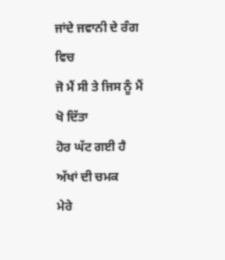ਜਾਂਦੇ ਜਵਾਨੀ ਦੇ ਰੰਗ ਵਿਚ
ਜੋ ਮੈਂ ਸੀ ਤੇ ਜਿਸ ਨੂੰ ਮੈਂ ਖੋ ਦਿੱਤਾ
ਹੋਰ ਘੱਟ ਗਈ ਹੈ ਅੱਖਾਂ ਦੀ ਚਮਕ
ਮੇਰੇ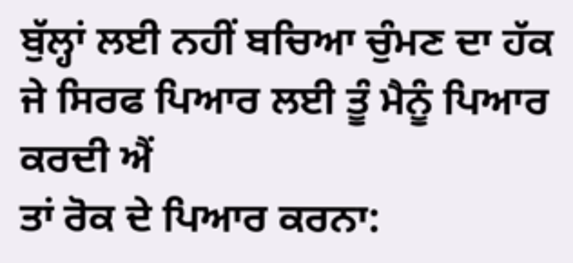ਬੁੱਲ੍ਹਾਂ ਲਈ ਨਹੀਂ ਬਚਿਆ ਚੁੰਮਣ ਦਾ ਹੱਕ
ਜੇ ਸਿਰਫ ਪਿਆਰ ਲਈ ਤੂੰ ਮੈਨੂੰ ਪਿਆਰ ਕਰਦੀ ਐਂ
ਤਾਂ ਰੋਕ ਦੇ ਪਿਆਰ ਕਰਨਾ: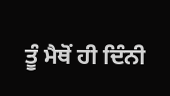ਤੂੰ ਮੈਥੋਂ ਹੀ ਦਿੰਨੀ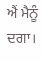ਐਂ ਮੈਨੂੰ ਦਗਾ।